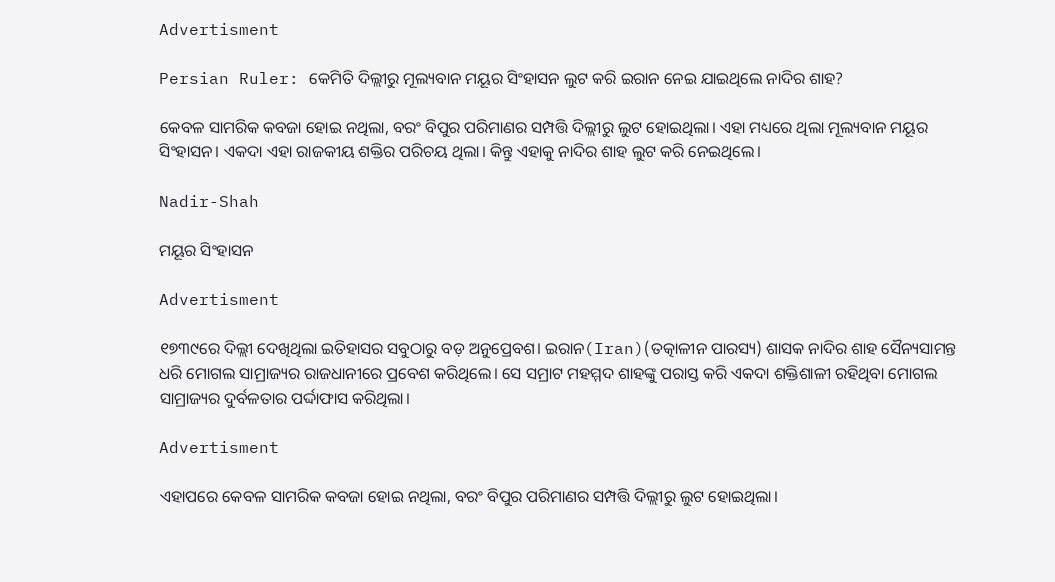Advertisment

Persian Ruler: କେମିତି ଦିଲ୍ଲୀରୁ ମୂଲ୍ୟବାନ ମୟୂର ସିଂହାସନ ଲୁଟ କରି ଇରାନ ନେଇ ଯାଇଥିଲେ ନାଦିର ଶାହ?

କେବଳ ସାମରିକ କବଜା ହୋଇ ନଥିଲା, ବରଂ ବିପୁର ପରିମାଣର ସମ୍ପତ୍ତି ଦିଲ୍ଲୀରୁ ଲୁଟ ହୋଇଥିଲା। ଏହା ମଧ୍ୟରେ ଥିଲା ମୂଲ୍ୟବାନ ମୟୂର ସିଂହାସନ। ଏକଦା ଏହା ରାଜକୀୟ ଶକ୍ତିର ପରିଚୟ ଥିଲା। କିନ୍ତୁ ଏହାକୁ ନାଦିର ଶାହ ଲୁଟ କରି ନେଇଥିଲେ।

Nadir-Shah

ମୟୂର ସିଂହାସନ

Advertisment

୧୭୩୯ରେ ଦିଲ୍ଲୀ ଦେଖିଥିଲା ଇତିହାସର ସବୁଠାରୁ ବଡ଼ ଅନୁପ୍ରେବଶ। ଇରାନ(Iran)(ତତ୍କାଳୀନ ପାରସ୍ୟ) ଶାସକ ନାଦିର ଶାହ ସୈନ୍ୟସାମନ୍ତ ଧରି ମୋଗଲ ସାମ୍ରାଜ୍ୟର ରାଜଧାନୀରେ ପ୍ରବେଶ କରିଥିଲେ। ସେ ସମ୍ରାଟ ମହମ୍ମଦ ଶାହଙ୍କୁ ପରାସ୍ତ କରି ଏକଦା ଶକ୍ତିଶାଳୀ ରହିଥିବା ମୋଗଲ ସାମ୍ରାଜ୍ୟର ଦୁର୍ବଳତାର ପର୍ଦ୍ଦାଫାସ କରିଥିଲା।

Advertisment

ଏହାପରେ କେବଳ ସାମରିକ କବଜା ହୋଇ ନଥିଲା, ବରଂ ବିପୁର ପରିମାଣର ସମ୍ପତ୍ତି ଦିଲ୍ଲୀରୁ ଲୁଟ ହୋଇଥିଲା।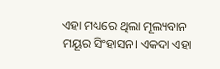ଏହା ମଧ୍ୟରେ ଥିଲା ମୂଲ୍ୟବାନ ମୟୂର ସିଂହାସନ। ଏକଦା ଏହା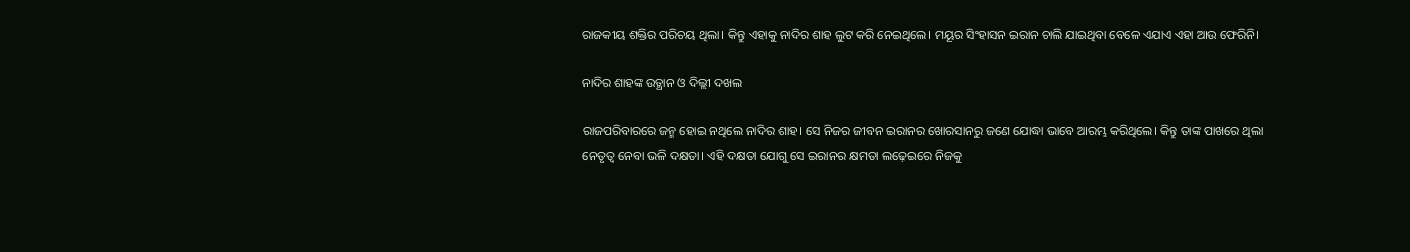ରାଜକୀୟ ଶକ୍ତିର ପରିଚୟ ଥିଲା। କିନ୍ତୁ ଏହାକୁ ନାଦିର ଶାହ ଲୁଟ କରି ନେଇଥିଲେ। ମୟୂର ସିଂହାସନ ଇରାନ ଚାଲି ଯାଇଥିବା ବେଳେ ଏଯାଏ ଏହା ଆଉ ଫେରିନି।

ନାଦିର ଶାହଙ୍କ ଉତ୍ଥାନ ଓ ଦିଲ୍ଲୀ ଦଖଲ

ରାଜପରିବାରରେ ଜନ୍ମ ହୋଇ ନଥିଲେ ନାଦିର ଶାହ। ସେ ନିଜର ଜୀବନ ଇରାନର ଖୋରସାନରୁ ଜଣେ ଯୋଦ୍ଧା ଭାବେ ଆରମ୍ଭ କରିଥିଲେ। କିନ୍ତୁ ତାଙ୍କ ପାଖରେ ଥିଲା ନେତୃତ୍ୱ ନେବା ଭଳି ଦକ୍ଷତା। ଏହି ଦକ୍ଷତା ଯୋଗୁ ସେ ଇରାନର କ୍ଷମତା ଲଢ଼େଇରେ ନିଜକୁ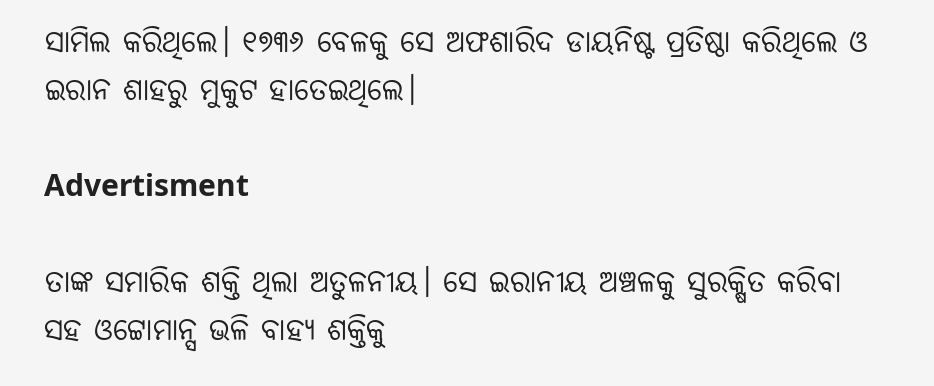ସାମିଲ କରିଥିଲେ। ୧୭୩୬ ବେଳକୁ ସେ ଅଫଶାରିଦ ଡାୟନିଷ୍ଟ ପ୍ରତିଷ୍ଠା କରିଥିଲେ ଓ ଇରାନ ଶାହରୁ ମୁକୁଟ ହାତେଇଥିଲେ।

Advertisment

ତାଙ୍କ ସମାରିକ ଶକ୍ତି ଥିଲା ଅତୁଳନୀୟ। ସେ ଇରାନୀୟ ଅଞ୍ଚଳକୁ ସୁରକ୍ଷିତ କରିବା ସହ ଓଟ୍ଟୋମାନ୍ସ ଭଳି ବାହ୍ୟ ଶକ୍ତିକୁ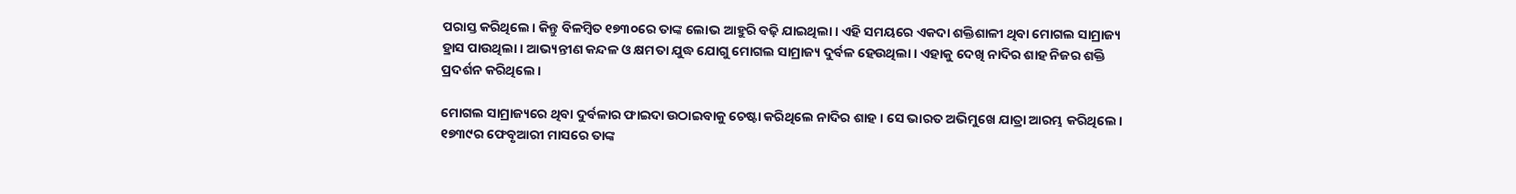ପରାସ୍ତ କରିଥିଲେ। କିନ୍ତୁ ବିଳମ୍ବିତ ୧୭୩୦ରେ ତାଙ୍କ ଲୋଭ ଆହୁରି ବଢ଼ି ଯାଇଥିଲା। ଏହି ସମୟରେ ଏକଦା ଶକ୍ତିଶାଳୀ ଥିବା ମୋଗଲ ସାମ୍ରାଜ୍ୟ ହ୍ରାସ ପାଉଥିଲା। ଆଭ୍ୟନ୍ତୀଣ କନ୍ଦଳ ଓ କ୍ଷମତା ଯୁଦ୍ଧ ଯୋଗୁ ମୋଗଲ ସାମ୍ରାଜ୍ୟ ଦୁର୍ବଳ ହେଉଥିଲା। ଏହାକୁ ଦେଖି ନାଦିର ଶାହ ନିଜର ଶକ୍ତି ପ୍ରଦର୍ଶନ କରିଥିଲେ।

ମୋଗଲ ସାମ୍ରାଜ୍ୟରେ ଥିବା ଦୁର୍ବଳାର ଫାଇଦା ଉଠାଇବାକୁ ଚେଷ୍ଟା କରିଥିଲେ ନାଦିର ଶାହ। ସେ ଭାରତ ଅଭିମୁଖେ ଯାତ୍ରା ଆରମ୍ଭ କରିଥିଲେ। ୧୭୩୯ର ଫେବୃଆରୀ ମାସରେ ତାଙ୍କ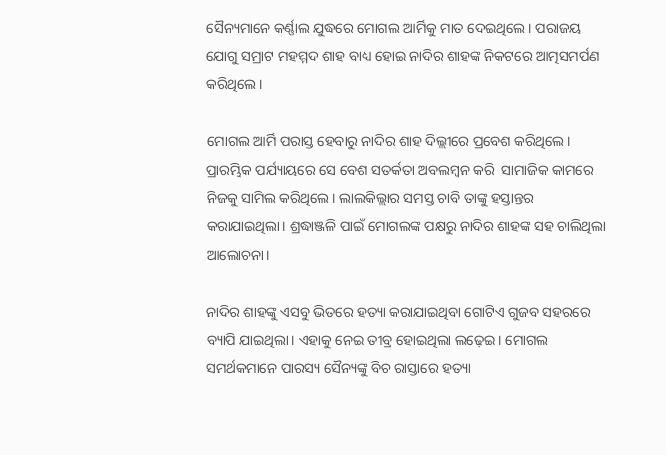ସୈନ୍ୟମାନେ କର୍ଣ୍ଣାଲ ଯୁଦ୍ଧରେ ମୋଗଲ ଆର୍ମିକୁ ମାତ ଦେଇଥିଲେ। ପରାଜୟ ଯୋଗୁ ସମ୍ରାଟ ମହମ୍ମଦ ଶାହ ବାଧ୍ୟ ହୋଇ ନାଦିର ଶାହଙ୍କ ନିକଟରେ ଆତ୍ମସମର୍ପଣ କରିଥିଲେ।

ମୋଗଲ ଆର୍ମି ପରାସ୍ତ ହେବାରୁ ନାଦିର ଶାହ ଦିଲ୍ଲୀରେ ପ୍ରବେଶ କରିଥିଲେ। ପ୍ରାରମ୍ଭିକ ପର୍ଯ୍ୟାୟରେ ସେ ବେଶ ସତର୍କତା ଅବଲମ୍ବନ କରି  ସାମାଜିକ କାମରେ ନିଜକୁ ସାମିଲ କରିଥିଲେ। ଲାଲକିଲ୍ଲାର ସମସ୍ତ ଚାବି ତାଙ୍କୁ ହସ୍ତାନ୍ତର କରାଯାଇଥିଲା। ଶ୍ରଦ୍ଧାଞ୍ଜଳି ପାଇଁ ମୋଗଲଙ୍କ ପକ୍ଷରୁ ନାଦିର ଶାହଙ୍କ ସହ ଚାଲିଥିଲା ଆଲୋଚନା।

ନାଦିର ଶାହଙ୍କୁ ଏସବୁ ଭିତରେ ହତ୍ୟା କରାଯାଇଥିବା ଗୋଟିଏ ଗୁଜବ ସହରରେ ବ୍ୟାପି ଯାଇଥିଲା। ଏହାକୁ ନେଇ ତୀବ୍ର ହୋଇଥିଲା ଲଢ଼େଇ। ମୋଗଲ ସମର୍ଥକମାନେ ପାରସ୍ୟ ସୈନ୍ୟଙ୍କୁ ବିଚ ରାସ୍ତାରେ ହତ୍ୟା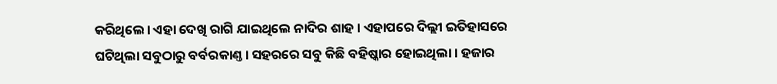କରିଥିଲେ। ଏହା ଦେଖି ରାଗି ଯାଇଥିଲେ ନାଦିର ଶାହ। ଏହାପରେ ଦିଲ୍ଲୀ ଇତିହାସରେ ଘଟିଥିଲା ସବୁଠାରୁ ବର୍ବରକାଣ୍ତ। ସହରରେ ସବୁ କିଛି ବହିଷ୍କାର ହୋଇଥିଲା। ହଜାର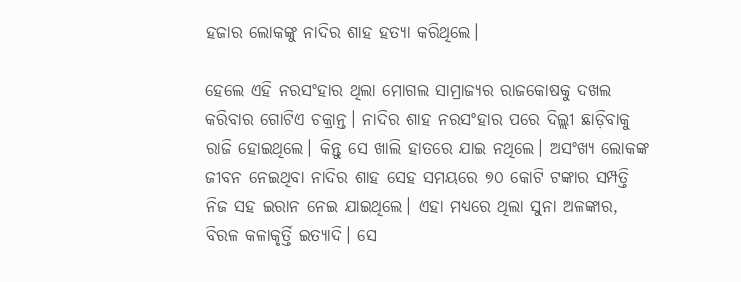ହଜାର ଲୋକଙ୍କୁ ନାଦିର ଶାହ ହତ୍ୟା କରିଥିଲେ।

ହେଲେ ଏହି ନରସଂହାର ଥିଲା ମୋଗଲ ସାମ୍ରାଜ୍ୟର ରାଜକୋଷକୁ ଦଖଲ କରିବାର ଗୋଟିଏ ଚକ୍ରାନ୍ତ। ନାଦିର ଶାହ ନରସଂହାର ପରେ ଦିଲ୍ଲୀ ଛାଡ଼ିବାକୁ ରାଜି ହୋଇଥିଲେ। କିନ୍ତୁ ସେ ଖାଲି ହାତରେ ଯାଇ ନଥିଲେ। ଅସଂଖ୍ୟ ଲୋକଙ୍କ ଜୀବନ ନେଇଥିବା ନାଦିର ଶାହ ସେହ ସମୟରେ ୭୦ କୋଟି ଟଙ୍କାର ସମ୍ପତ୍ତି ନିଜ ସହ ଇରାନ ନେଇ ଯାଇଥିଲେ। ଏହା ମଧ୍ୟରେ ଥିଲା ସୁନା ଅଳଙ୍କାର, ବିରଳ କଳାକୃର୍ତ୍ତି ଇତ୍ୟାଦି। ସେ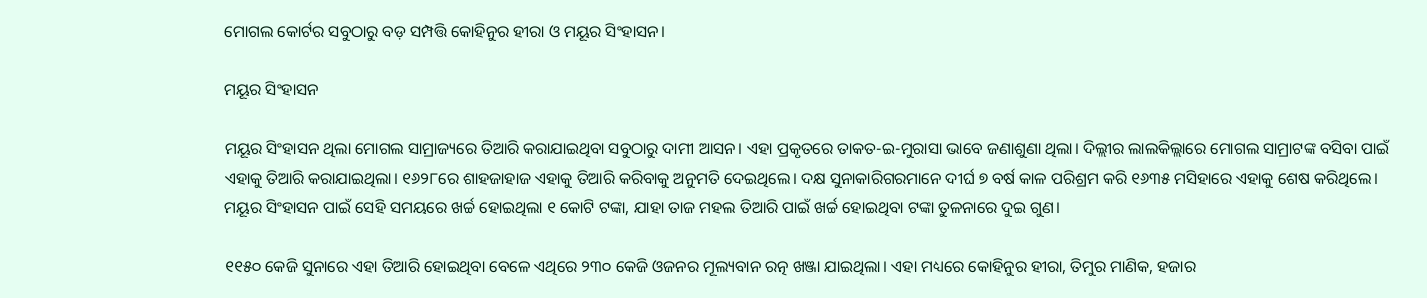ମୋଗଲ କୋର୍ଟର ସବୁଠାରୁ ବଡ଼ ସମ୍ପତ୍ତି କୋହିନୁର ହୀରା ଓ ମୟୂର ସିଂହାସନ।

ମୟୂର ସିଂହାସନ

ମୟୂର ସିଂହାସନ ଥିଲା ମୋଗଲ ସାମ୍ରାଜ୍ୟରେ ତିଆରି କରାଯାଇଥିବା ସବୁଠାରୁ ଦାମୀ ଆସନ। ଏହା ପ୍ରକୃତରେ ତାକତ-ଇ-ମୁରାସା ଭାବେ ଜଣାଶୁଣା ଥିଲା। ଦିଲ୍ଲୀର ଲାଲକିଲ୍ଲାରେ ମୋଗଲ ସାମ୍ରାଟଙ୍କ ବସିବା ପାଇଁ ଏହାକୁ ତିଆରି କରାଯାଇଥିଲା। ୧୬୨୮ରେ ଶାହଜାହାଜ ଏହାକୁ ତିଆରି କରିବାକୁ ଅନୁମତି ଦେଇଥିଲେ। ଦକ୍ଷ ସୁନାକାରିଗରମାନେ ଦୀର୍ଘ ୭ ବର୍ଷ କାଳ ପରିଶ୍ରମ କରି ୧୬୩୫ ମସିହାରେ ଏହାକୁ ଶେଷ କରିଥିଲେ। ମୟୂର ସିଂହାସନ ପାଇଁ ସେହି ସମୟରେ ଖର୍ଚ୍ଚ ହୋଇଥିଲା ୧ କୋଟି ଟଙ୍କା, ଯାହା ତାଜ ମହଲ ତିଆରି ପାଇଁ ଖର୍ଚ୍ଚ ହୋଇଥିବା ଟଙ୍କା ତୁଳନାରେ ଦୁଇ ଗୁଣ।

୧୧୫୦ କେଜି ସୁନାରେ ଏହା ତିଆରି ହୋଇଥିବା ବେଳେ ଏଥିରେ ୨୩୦ କେଜି ଓଜନର ମୂଲ୍ୟବାନ ରତ୍ନ ଖଞ୍ଜା ଯାଇଥିଲା। ଏହା ମଧ୍ୟରେ କୋହିନୁର ହୀରା, ତିମୁର ମାଣିକ, ହଜାର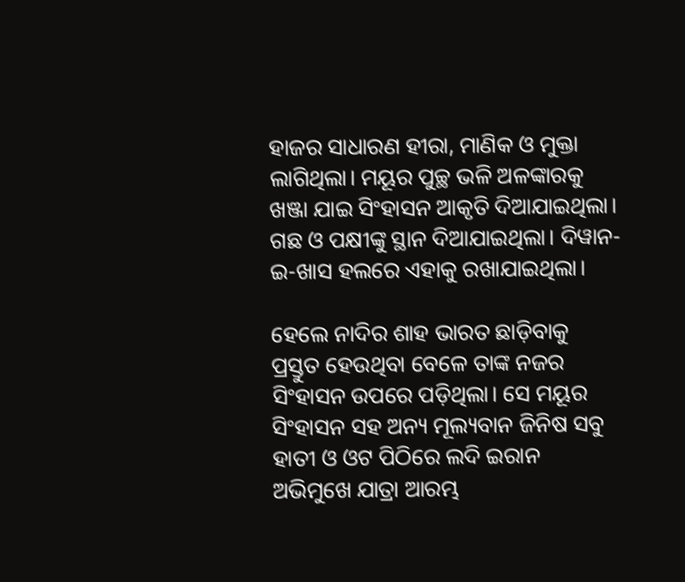ହାଜର ସାଧାରଣ ହୀରା, ମାଣିକ ଓ ମୁକ୍ତା ଲାଗିଥିଲା। ମୟୂର ପୁଚ୍ଛ ଭଳି ଅଳଙ୍କାରକୁ ଖଞ୍ଜା ଯାଇ ସିଂହାସନ ଆକୃତି ଦିଆଯାଇଥିଲା। ଗଛ ଓ ପକ୍ଷୀଙ୍କୁ ସ୍ଥାନ ଦିଆଯାଇଥିଲା। ଦିୱାନ-ଇ-ଖାସ ହଲରେ ଏହାକୁ ରଖାଯାଇଥିଲା।

ହେଲେ ନାଦିର ଶାହ ଭାରତ ଛାଡ଼ିବାକୁ ପ୍ରସ୍ତୁତ ହେଉଥିବା ବେଳେ ତାଙ୍କ ନଜର ସିଂହାସନ ଉପରେ ପଡ଼ିଥିଲା। ସେ ମୟୂର ସିଂହାସନ ସହ ଅନ୍ୟ ମୂଲ୍ୟବାନ ଜିନିଷ ସବୁ ହାତୀ ଓ ଓଟ ପିଠିରେ ଲଦି ଇରାନ ଅଭିମୁଖେ ଯାତ୍ରା ଆରମ୍ଭ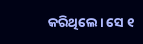କରିଥିଲେ। ସେ ୧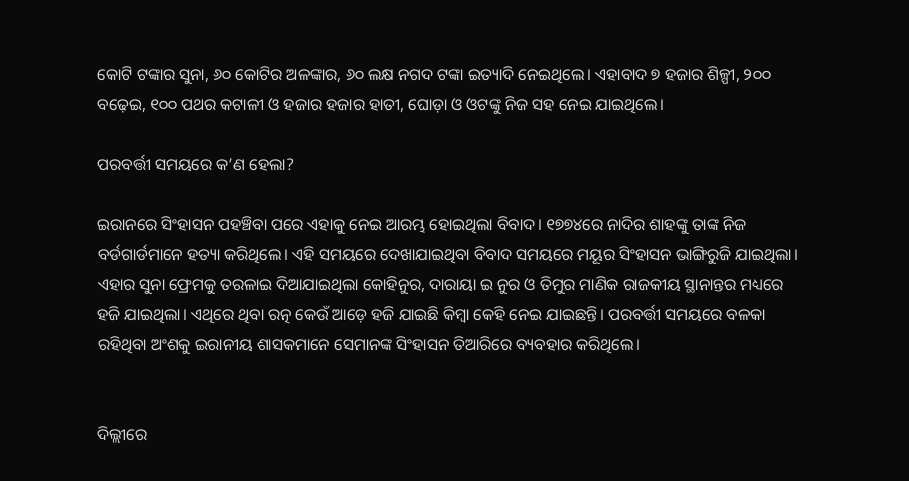କୋଟି ଟଙ୍କାର ସୁନା, ୬୦ କୋଟିର ଅଳଙ୍କାର, ୬୦ ଲକ୍ଷ ନଗଦ ଟଙ୍କା ଇତ୍ୟାଦି ନେଇଥିଲେ। ଏହାବାଦ ୭ ହଜାର ଶିଳ୍ପୀ, ୨୦୦ ବଢ଼େଇ, ୧୦୦ ପଥର କଟାଳୀ ଓ ହଜାର ହଜାର ହାତୀ, ଘୋଡ଼ା ଓ ଓଟଙ୍କୁ ନିଜ ସହ ନେଇ ଯାଇଥିଲେ।

ପରବର୍ତ୍ତୀ ସମୟରେ କ’ଣ ହେଲା?

ଇରାନରେ ସିଂହାସନ ପହଞ୍ଚିବା ପରେ ଏହାକୁ ନେଇ ଆରମ୍ଭ ହୋଇଥିଲା ବିବାଦ। ୧୭୭୪ରେ ନାଦିର ଶାହଙ୍କୁ ତାଙ୍କ ନିଜ ବର୍ଡଗାର୍ଡମାନେ ହତ୍ୟା କରିଥିଲେ। ଏହି ସମୟରେ ଦେଖାଯାଇଥିବା ବିବାଦ ସମୟରେ ମୟୂର ସିଂହାସନ ଭାଙ୍ଗିରୁଜି ଯାଇଥିଲା। ଏହାର ସୁନା ଫ୍ରେମକୁ ତରଳାଇ ଦିଆଯାଇଥିଲା କୋହିନୁର, ଦାରାୟା ଇ ନୁର ଓ ତିମୁର ମାଣିକ ରାଜକୀୟ ସ୍ଥାନାନ୍ତର ମଧ୍ୟରେ ହଜି ଯାଇଥିଲା। ଏଥିରେ ଥିବା ରତ୍ନ କେଉଁ ଆଡ଼େ ହଜି ଯାଇଛି କିମ୍ବା କେହି ନେଇ ଯାଇଛନ୍ତି। ପରବର୍ତ୍ତୀ ସମୟରେ ବଳକା ରହିଥିବା ଅଂଶକୁ ଇରାନୀୟ ଶାସକମାନେ ସେମାନଙ୍କ ସିଂହାସନ ତିଆରିରେ ବ୍ୟବହାର କରିଥିଲେ।


ଦିଲ୍ଲୀରେ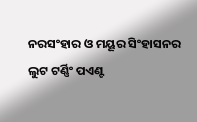ନରସଂହାର ଓ ମୟୂର ସିଂହାସନର ଲୁଟ ଟର୍ଣ୍ଣିଂ ପଏଣ୍ଟ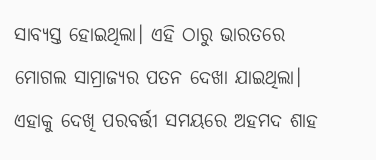ସାବ୍ୟସ୍ତ ହୋଇଥିଲା। ଏହି ଠାରୁ ଭାରତରେ ମୋଗଲ ସାମ୍ରାଜ୍ୟର ପତନ ଦେଖା ଯାଇଥିଲା। ଏହାକୁ ଦେଖି ପରବର୍ତ୍ତୀ ସମୟରେ ଅହମଦ ଶାହ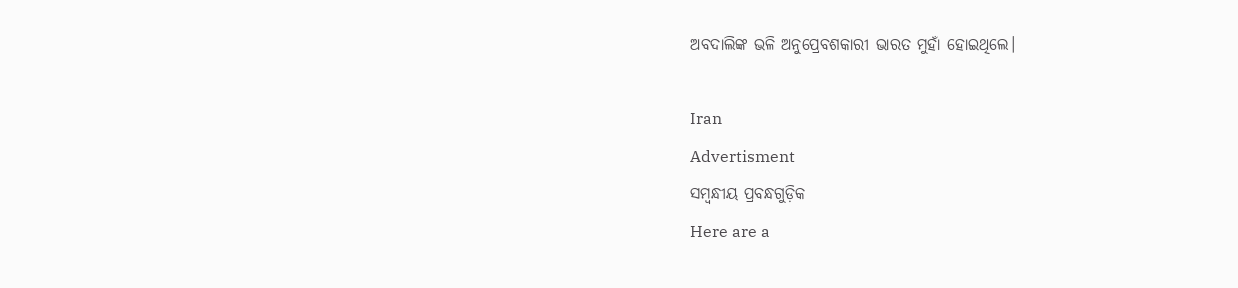ଅବଦାଲିଙ୍କ ଭଳି ଅନୁପ୍ରେବଶକାରୀ ଭାରତ ମୁହାଁ ହୋଇଥିଲେ।

Iran
Advertisment
ସମ୍ବନ୍ଧୀୟ ପ୍ରବନ୍ଧଗୁଡ଼ିକ
Here are a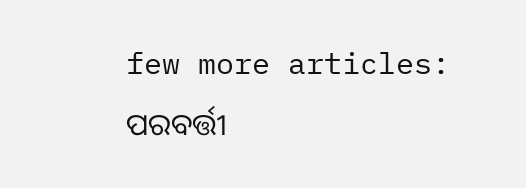few more articles:
ପରବର୍ତ୍ତୀ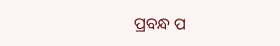ପ୍ରବନ୍ଧ ପ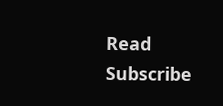Read
Subscribe